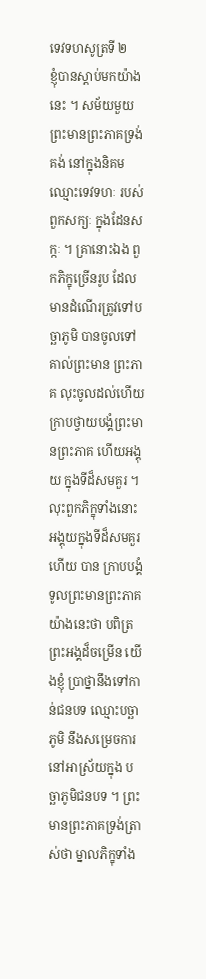ទេវទហសូត្រទី ២
ខ្ញុំបានស្តាប់មកយ៉ាងនេះ ។ សម័យមួយ ព្រះមានព្រះភាគទ្រង់គង់ នៅក្នុងនិគមឈ្មោះទេវទហៈ របស់ពួកសក្យៈ ក្នុងដែនសក្កៈ ។ គ្រានោះឯង ពួកភិក្ខុច្រើនរូប ដែលមានដំណើរត្រូវទៅបច្ឆាភូមិ បានចូលទៅគាល់ព្រះមាន ព្រះភាគ លុះចូលដល់ហើយ ក្រាបថ្វាយបង្គំព្រះមានព្រះភាគ ហើយអង្គុយ ក្នុងទីដ៏សមគួរ ។ លុះពួកភិក្ខុទាំងនោះ អង្គុយក្នុងទីដ៏សមគួរហើយ បាន ក្រាបបង្គំទូលព្រះមានព្រះភាគ យ៉ាងនេះថា បពិត្រព្រះអង្គដ៏ចម្រើន យើងខ្ញុំ ប្រាថ្នានឹងទៅកាន់ជនបទ ឈ្មោះបច្ឆាភូមិ នឹងសម្រេចការនៅអាស្រ័យក្នុង បច្ឆាភូមិជនបទ ។ ព្រះមានព្រះភាគទ្រង់ត្រាស់ថា ម្នាលភិក្ខុទាំង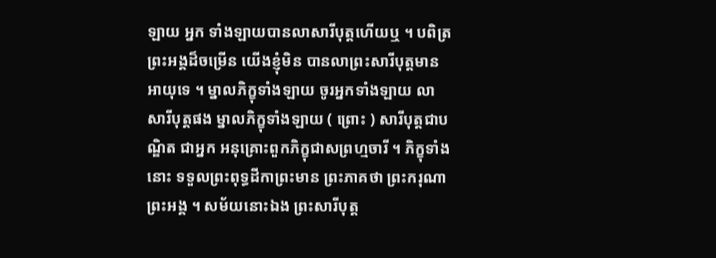ឡាយ អ្នក ទាំងឡាយបានលាសារីបុត្តហើយឬ ។ បពិត្រព្រះអង្គដ៏ចម្រើន យើងខ្ញុំមិន បានលាព្រះសារីបុត្តមានអាយុទេ ។ ម្នាលភិក្ខុទាំងឡាយ ចូរអ្នកទាំងឡាយ លាសារីបុត្តផង ម្នាលភិក្ខុទាំងឡាយ ( ព្រោះ ) សារីបុត្តជាបណ្ឌិត ជាអ្នក អនុគ្រោះពួកភិក្ខុជាសព្រហ្មចារី ។ ភិក្ខុទាំងនោះ ទទួលព្រះពុទ្ធដីកាព្រះមាន ព្រះភាគថា ព្រះករុណា ព្រះអង្គ ។ សម័យនោះឯង ព្រះសារីបុត្ត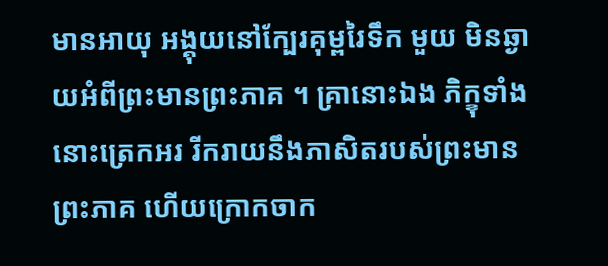មានអាយុ អង្គុយនៅក្បែរគុម្ពរៃទឹក មួយ មិនឆ្ងាយអំពីព្រះមានព្រះភាគ ។ គ្រានោះឯង ភិក្ខុទាំងនោះត្រេកអរ រីករាយនឹងភាសិតរបស់ព្រះមានព្រះភាគ ហើយក្រោកចាក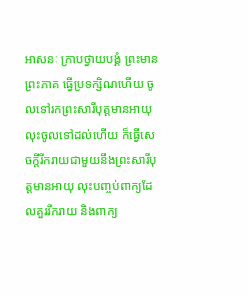អាសនៈ ក្រាបថ្វាយបង្គំ ព្រះមានព្រះភាគ ធ្វើប្រទក្សិណហើយ ចូលទៅរកព្រះសារីបុត្តមានអាយុ លុះចូលទៅដល់ហើយ ក៏ធ្វើសេចក្តីរីករាយជាមួយនឹងព្រះសារីបុត្តមានអាយុ លុះបញ្ចប់ពាក្យដែលគួររីករាយ និងពាក្យ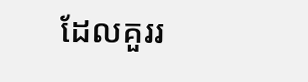ដែលគួររ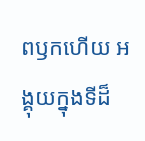ពឫកហើយ អង្គុយក្នុងទីដ៏